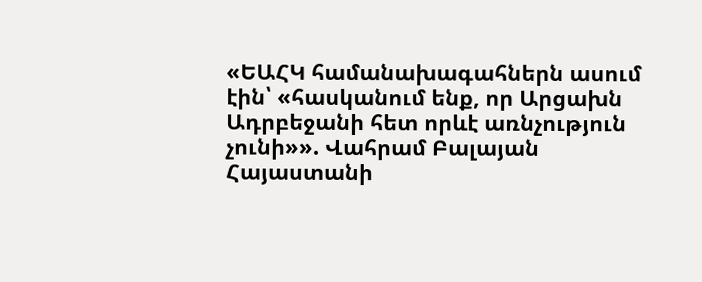«ԵԱՀԿ համանախագահներն ասում էին՝ «հասկանում ենք, որ Արցախն Ադրբեջանի հետ որևէ առնչություն չունի»». Վահրամ Բալայան
Հայաստանի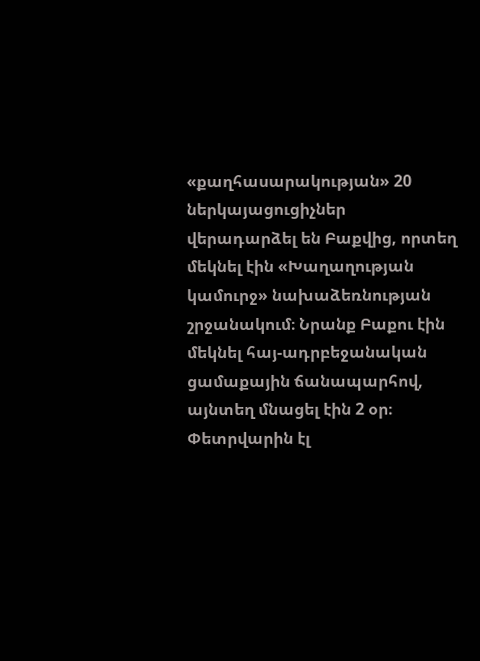«քաղհասարակության» 20 ներկայացուցիչներ վերադարձել են Բաքվից, որտեղ մեկնել էին «Խաղաղության կամուրջ» նախաձեռնության շրջանակում։ Նրանք Բաքու էին մեկնել հայ-ադրբեջանական ցամաքային ճանապարհով, այնտեղ մնացել էին 2 օր։ Փետրվարին էլ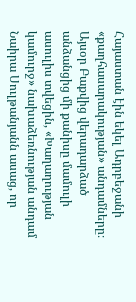Հայաստան էին եկել Ադրբեջանի «քաղհասարակության» անդամները։
Այսօր Բաքվից վերադարձած անձանցից մի քանիսը մամուլի ասուլիս տվեցին, «Խաղաղության կամուրջ» նախաձեռնության անդամ Նաիրա Սուլթանյանն ասաց, որ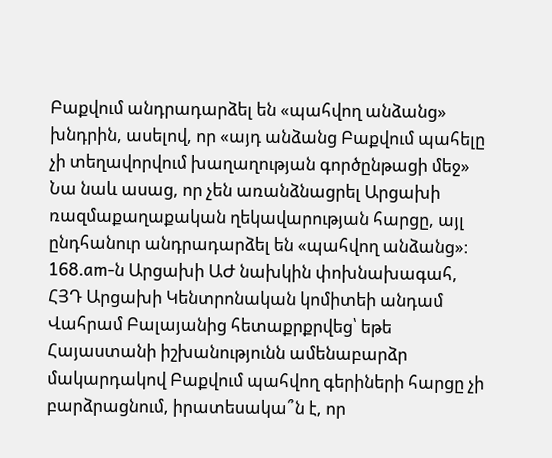Բաքվում անդրադարձել են «պահվող անձանց» խնդրին, ասելով, որ «այդ անձանց Բաքվում պահելը չի տեղավորվում խաղաղության գործընթացի մեջ» Նա նաև ասաց, որ չեն առանձնացրել Արցախի ռազմաքաղաքական ղեկավարության հարցը, այլ ընդհանուր անդրադարձել են «պահվող անձանց»։
168.am-ն Արցախի ԱԺ նախկին փոխնախագահ, ՀՅԴ Արցախի Կենտրոնական կոմիտեի անդամ Վահրամ Բալայանից հետաքրքրվեց՝ եթե Հայաստանի իշխանությունն ամենաբարձր մակարդակով Բաքվում պահվող գերիների հարցը չի բարձրացնում, իրատեսակա՞ն է, որ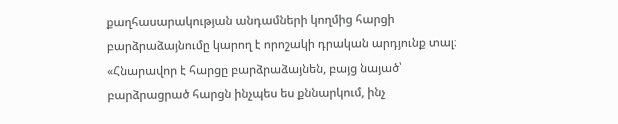քաղհասարակության անդամների կողմից հարցի բարձրաձայնումը կարող է որոշակի դրական արդյունք տալ։
«Հնարավոր է հարցը բարձրաձայնեն, բայց նայած՝ բարձրացրած հարցն ինչպես ես քննարկում, ինչ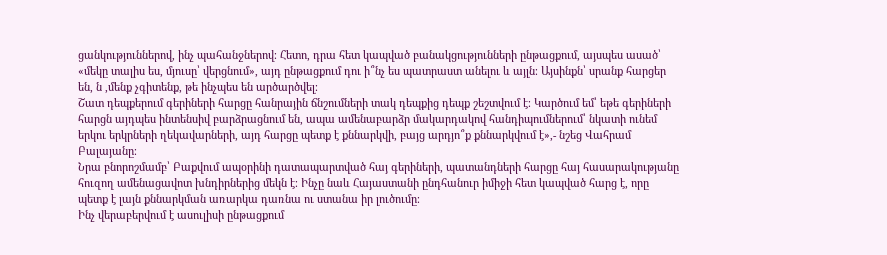ցանկություններով, ինչ պահանջներով։ Հետո, դրա հետ կապված բանակցությունների ընթացքում, այսպես ասած՝ «մեկը տալիս ես, մյուսը՝ վերցնում», այդ ընթացքում դու ի՞նչ ես պատրաստ անելու և այլն։ Այսինքն՝ սրանք հարցեր են, ն ,մենք չգիտենք, թե ինչպես են արծարծվել։
Շատ դեպքերում գերիների հարցը հանրային ճնշումների տակ դեպքից դեպք շեշտվում է։ Կարծում եմ՝ եթե գերիների հարցն այդպես ինտենսիվ բարձրացնում են, ապա ամենաբարձր մակարդակով հանդիպումներում՝ նկատի ունեմ երկու երկրների ղեկավարների, այդ հարցը պետք է քննարկվի, բայց արդյո՞ք քննարկվում է»,- նշեց Վահրամ Բալայանը։
Նրա բնորոշմամբ՝ Բաքվում ապօրինի դատապարտված հայ գերիների, պատանդների հարցը հայ հասարակությանը հուզող ամենացավոտ խնդիրներից մեկն է։ Ինչը նաև Հայաստանի ընդհանուր իմիջի հետ կապված հարց է, որը պետք է լայն քննարկման առարկա դառնա ու ստանա իր լուծումը։
Ինչ վերաբերվում է ասուլիսի ընթացքում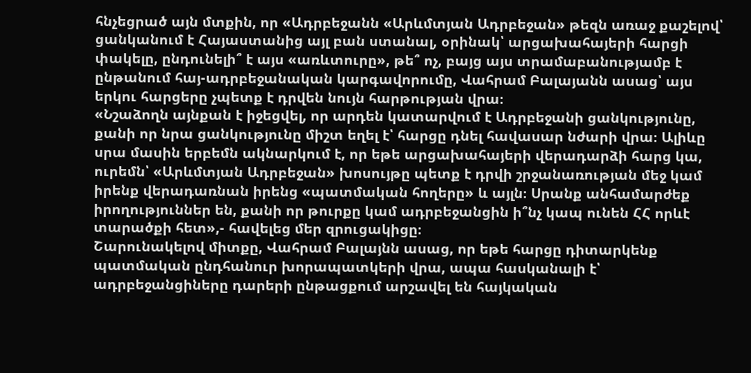հնչեցրած այն մտքին, որ «Ադրբեջանն «Արևմտյան Ադրբեջան» թեզն առաջ քաշելով՝ ցանկանում է Հայաստանից այլ բան ստանալ, օրինակ՝ արցախահայերի հարցի փակելը, ընդունելի՞ է այս «առևտուրը», թե՞ ոչ, բայց այս տրամաբանությամբ է ընթանում հայ-ադրբեջանական կարգավորումը, Վահրամ Բալայանն ասաց՝ այս երկու հարցերը չպետք է դրվեն նույն հարթության վրա։
«Նշաձողն այնքան է իջեցվել, որ արդեն կատարվում է Ադրբեջանի ցանկությունը, քանի որ նրա ցանկությունը միշտ եղել է՝ հարցը դնել հավասար նժարի վրա։ Ալիևը սրա մասին երբեմն ակնարկում է, որ եթե արցախահայերի վերադարձի հարց կա, ուրեմն՝ «Արևմտյան Ադրբեջան» խոսույթը պետք է դրվի շրջանառության մեջ կամ իրենք վերադառնան իրենց «պատմական հողերը» և այլն։ Սրանք անհամարժեք իրողություններ են, քանի որ թուրքը կամ ադրբեջանցին ի՞նչ կապ ունեն ՀՀ որևէ տարածքի հետ»,- հավելեց մեր զրուցակիցը։
Շարունակելով միտքը, Վահրամ Բալայնն ասաց, որ եթե հարցը դիտարկենք պատմական ընդհանուր խորապատկերի վրա, ապա հասկանալի է՝ ադրբեջանցիները դարերի ընթացքում արշավել են հայկական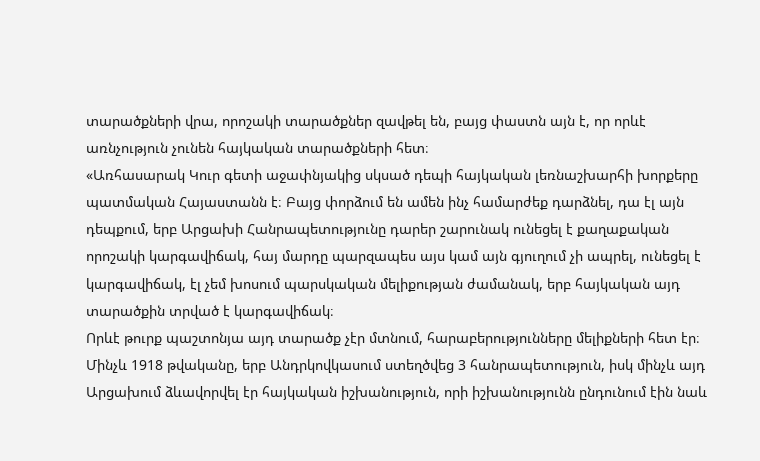տարածքների վրա, որոշակի տարածքներ զավթել են, բայց փաստն այն է, որ որևէ առնչություն չունեն հայկական տարածքների հետ։
«Առհասարակ Կուր գետի աջափնյակից սկսած դեպի հայկական լեռնաշխարհի խորքերը պատմական Հայաստանն է։ Բայց փորձում են ամեն ինչ համարժեք դարձնել, դա էլ այն դեպքում, երբ Արցախի Հանրապետությունը դարեր շարունակ ունեցել է քաղաքական որոշակի կարգավիճակ, հայ մարդը պարզապես այս կամ այն գյուղում չի ապրել, ունեցել է կարգավիճակ, էլ չեմ խոսում պարսկական մելիքության ժամանակ, երբ հայկական այդ տարածքին տրված է կարգավիճակ։
Որևէ թուրք պաշտոնյա այդ տարածք չէր մտնում, հարաբերությունները մելիքների հետ էր։ Մինչև 1918 թվականը, երբ Անդրկովկասում ստեղծվեց 3 հանրապետություն, իսկ մինչև այդ Արցախում ձևավորվել էր հայկական իշխանություն, որի իշխանությունն ընդունում էին նաև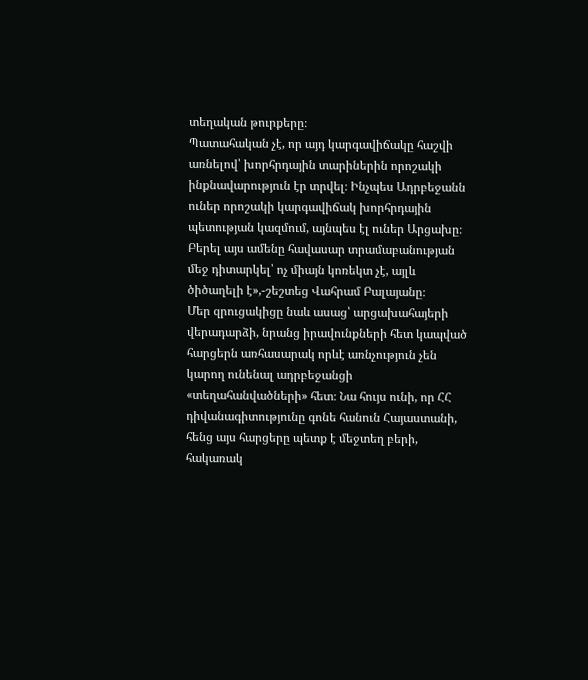տեղական թուրքերը։
Պատահական չէ, որ այդ կարգավիճակը հաշվի առնելով՝ խորհրդային տարիներին որոշակի ինքնավարություն էր տրվել։ Ինչպես Ադրբեջանն ուներ որոշակի կարգավիճակ խորհրդային պետության կազմում, այնպես էլ ուներ Արցախը։ Բերել այս ամենը հավասար տրամաբանության մեջ դիտարկել՝ ոչ միայն կոռեկտ չէ, այլև ծիծաղելի է»,-շեշտեց Վահրամ Բալայանը։
Մեր զրուցակիցը նաև ասաց՝ արցախահայերի վերադարձի, նրանց իրավունքների հետ կապված հարցերն առհասարակ որևէ առնչություն չեն կարող ունենալ ադրբեջանցի «տեղահանվածների» հետ։ Նա հույս ունի, որ ՀՀ դիվանագիտությունը գոնե հանուն Հայաստանի, հենց այս հարցերը պետք է մեջտեղ բերի, հակառակ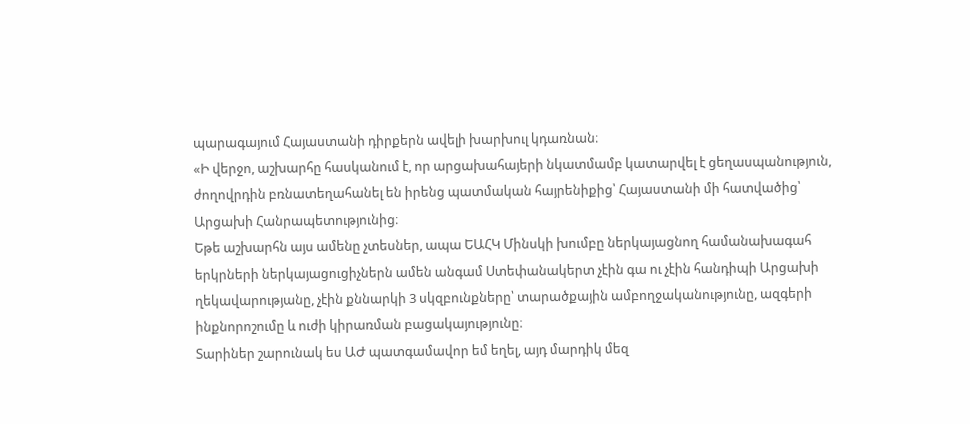պարագայում Հայաստանի դիրքերն ավելի խարխուլ կդառնան։
«Ի վերջո, աշխարհը հասկանում է, որ արցախահայերի նկատմամբ կատարվել է ցեղասպանություն, ժողովրդին բռնատեղահանել են իրենց պատմական հայրենիքից՝ Հայաստանի մի հատվածից՝ Արցախի Հանրապետությունից։
Եթե աշխարհն այս ամենը չտեսներ, ապա ԵԱՀԿ Մինսկի խումբը ներկայացնող համանախագահ երկրների ներկայացուցիչներն ամեն անգամ Ստեփանակերտ չէին գա ու չէին հանդիպի Արցախի ղեկավարությանը, չէին քննարկի 3 սկզբունքները՝ տարածքային ամբողջականությունը, ազգերի ինքնորոշումը և ուժի կիրառման բացակայությունը։
Տարիներ շարունակ ես ԱԺ պատգամավոր եմ եղել, այդ մարդիկ մեզ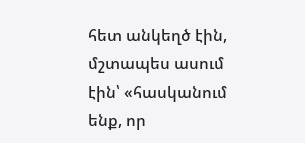հետ անկեղծ էին, մշտապես ասում էին՝ «հասկանում ենք, որ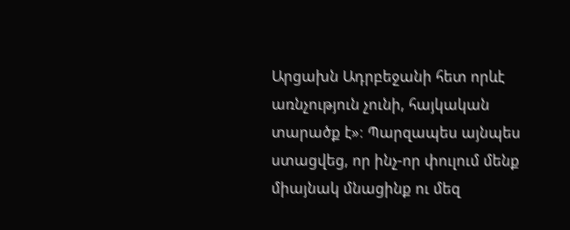Արցախն Ադրբեջանի հետ որևէ առնչություն չունի, հայկական տարածք է»։ Պարզապես այնպես ստացվեց, որ ինչ-որ փուլում մենք միայնակ մնացինք ու մեզ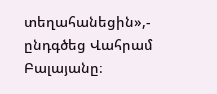տեղահանեցին»,- ընդգծեց Վահրամ Բալայանը։